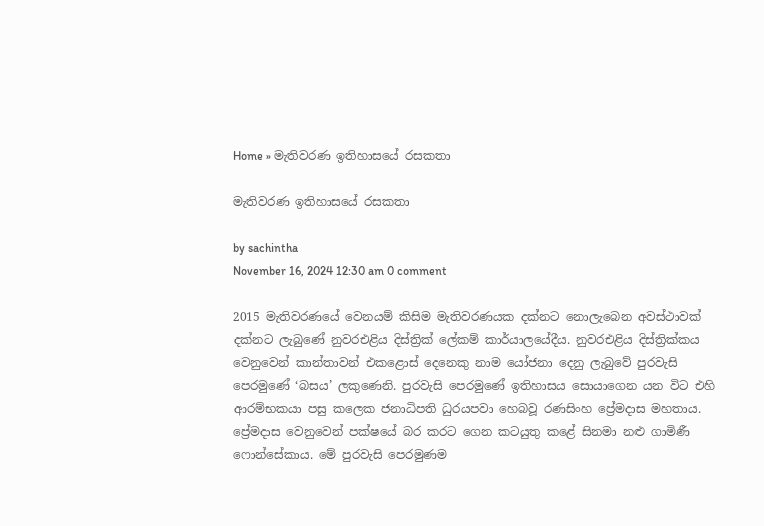Home » මැතිවරණ ඉතිහාසයේ රසකතා

මැතිවරණ ඉතිහාසයේ රසකතා

by sachintha
November 16, 2024 12:30 am 0 comment

2015 මැතිවරණයේ වෙනයම් කිසිම මැතිවරණයක දක්නට නොලැබෙන අවස්ථාවක් දක්නට ලැබුණේ නුවරඑළිය දිස්ත්‍රික් ලේකම් කාර්යාලයේදීය. නුවරඑළිය දිස්ත්‍රික්කය වෙනුවෙන් කාන්තාවන් එකළොස් දෙනෙකු නාම යෝජනා දෙනු ලැබුවේ පුරවැසි පෙරමුණේ ‘බසය’ ලකුණෙනි. පුරවැසි පෙරමුණේ ඉතිහාසය සොයාගෙන යන විට එහි ආරම්භකයා පසු කලෙක ජනාධිපති ධුරයපවා හෙබවූ රණසිංහ ප්‍රේමදාස මහතාය. ප්‍රේමදාස වෙනුවෙන් පක්ෂයේ බර කරට ගෙන කටයුතු කළේ සිනමා නළු ගාමිණී ෆොන්සේකාය. මේ පුරවැසි පෙරමුණම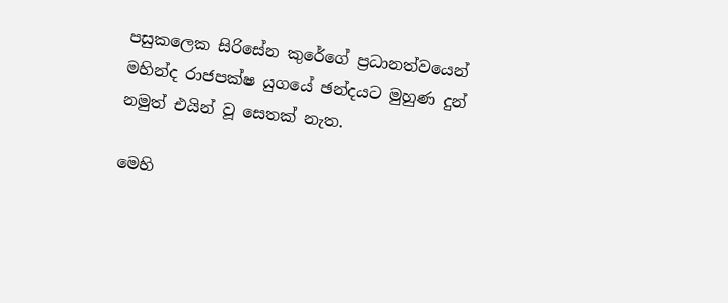පසුකලෙක සිරිසේන කුරේගේ ප්‍රධානත්වයෙන් මහින්ද රාජපක්ෂ යුගයේ ඡන්දයට මුහුණ දුන් නමුත් එයින් වූ සෙතක් නැත.

මෙහි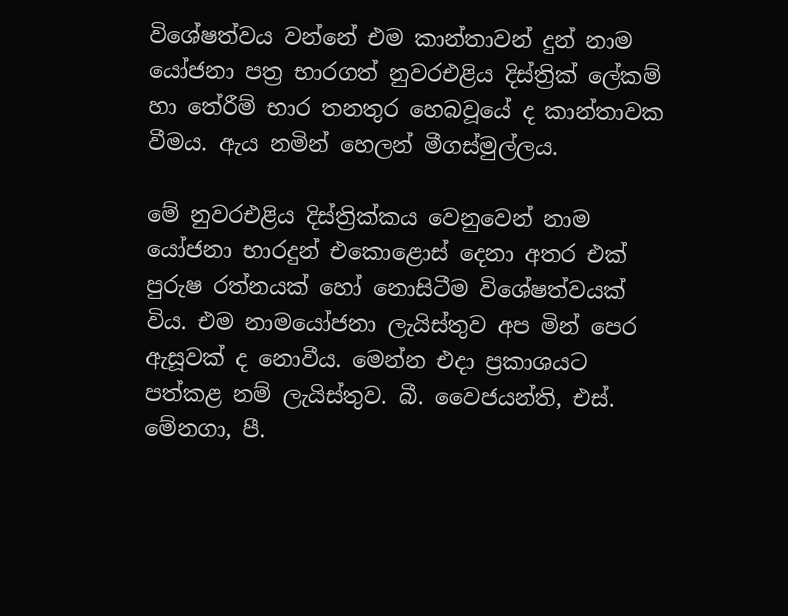විශේෂත්වය වන්නේ එම කාන්තාවන් දුන් නාම යෝජනා පත්‍ර භාරගත් නුවරඑළිය දිස්ත්‍රික් ලේකම් හා තේරීම් භාර තනතුර හෙබවූයේ ද කාන්තාවක වීමය. ඇය නමින් හෙලන් මීගස්මුල්ලය.

මේ නුවරඑළිය දිස්ත්‍රික්කය වෙනුවෙන් නාම යෝජනා භාරදුන් එකොළොස් දෙනා අතර එක් පුරුෂ රත්නයක් හෝ නොසිටීම විශේෂත්වයක් විය. එම නාමයෝජනා ලැයිස්තුව අප මින් පෙර ඇසූවක් ද නොවීය. මෙන්න එදා ප්‍රකාශයට පත්කළ නම් ලැයිස්තුව. බී. වෛජයන්ති, එස්. මේනගා, පී.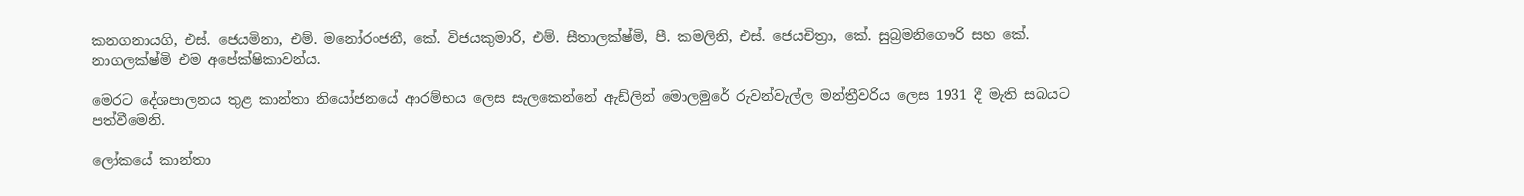කනගනායගි, එස්. ජෙයමිනා, එම්. මනෝරංජනී, කේ. විජයකුමාරි, එම්. සීතාලක්ෂ්මි, පී. කමලිනි, එස්. ජෙයචිත්‍රා, කේ. සුබ්‍රමනිගෞරි සහ කේ. නාගලක්ෂ්මි එම අපේක්ෂිකාවන්ය.

මෙරට දේශපාලනය තුළ කාන්තා නියෝජනයේ ආරම්භය ලෙස සැලකෙන්නේ ඇඩ්ලින් මොලමුරේ රුවන්වැල්ල මන්ත්‍රීවරිය ලෙස 1931 දී මැති සබයට පත්වීමෙනි.

ලෝකයේ කාන්තා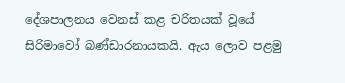දේශපාලනය වෙනස් කළ චරිතයක් වූයේ සිරිමාවෝ බණ්ඩාරනායකයි. ඇය ලොව පළමු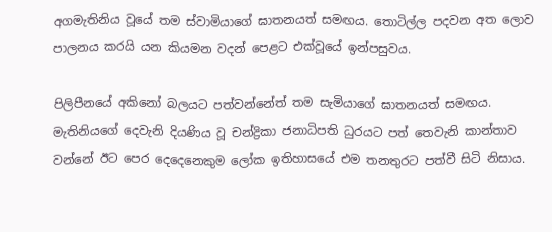අගමැතිනිය වූයේ තම ස්වාමියාගේ ඝාතනයත් සමඟය. තොටිල්ල පදවන අත ලොව පාලනය කරයි යන කියමන වදන් පෙළට එක්වූයේ ඉන්පසුවය.

පිලිපීනයේ අකිනෝ බලයට පත්වන්නේත් තම සැමියාගේ ඝාතනයත් සමඟය. මැතිනියගේ දෙවැනි දියණිය වූ චන්ද්‍රිකා ජනාධිපති ධුරයට පත් තෙවැනි කාන්තාව වන්නේ ඊට පෙර දෙදෙනෙකුම ලෝක ඉතිහාසයේ එම තනතුරට පත්වී සිටි නිසාය.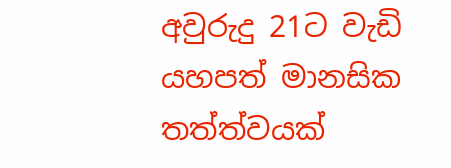අවුරුදු 21ට වැඩි යහපත් මානසික තත්ත්වයක්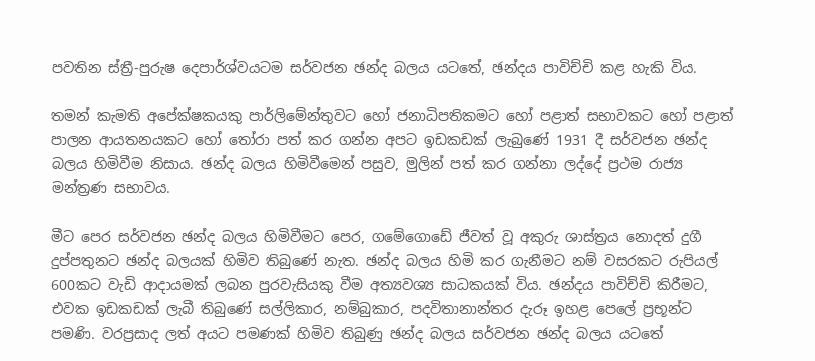පවතින ස්ත්‍රී-පුරුෂ දෙපාර්ශ්වයටම සර්වජන ඡන්ද බලය යටතේ, ඡන්දය පාවිච්චි කළ හැකි විය.

තමන් කැමති අපේක්ෂකයකු පාර්ලිමේන්තුවට හෝ ජනාධිපතිකමට හෝ පළාත් සභාවකට හෝ පළාත් පාලන ආයතනයකට හෝ තෝරා පත් කර ගන්න අපට ඉඩකඩක් ලැබුණේ 1931 දී සර්වජන ඡන්ද බලය හිමිවීම නිසාය. ඡන්ද බලය හිමිවීමෙන් පසුව, මුලින් පත් කර ගන්නා ලද්දේ ප්‍රථම රාජ්‍ය මන්ත්‍රණ සභාවය.

මීට පෙර සර්වජන ඡන්ද බලය හිමිවීමට පෙර, ගමේගොඩේ ජීවත් වූ අකුරු ශාස්ත්‍රය නොදත් දුගී දුප්පතුනට ඡන්ද බලයක් හිමිව තිබුණේ නැත. ඡන්ද බලය හිමි කර ගැනීමට නම් වසරකට රුපියල් 600කට වැඩි ආදායමක් ලබන පුරවැසියකු වීම අත්‍යවශ්‍ය සාධකයක් විය. ඡන්දය පාවිච්චි කිරීමට, එවක ඉඩකඩක් ලැබී තිබුණේ සල්ලිකාර, නම්බුකාර, පදවිතානාන්තර දැරූ ඉහළ පෙලේ ප්‍රභූන්ට පමණි. වරප්‍රසාද ලත් අයට පමණක් හිමිව තිබුණු ඡන්ද බලය සර්වජන ඡන්ද බලය යටතේ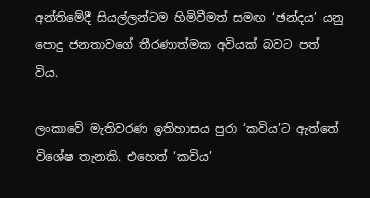අන්තිමේදී සියල්ලන්ටම හිමිවීමත් සමඟ ‘ඡන්දය’ යනු පොදු ජනතාවගේ තීරණාත්මක අවියක් බවට පත් විය.

ලංකාවේ මැතිවරණ ඉතිහාසය පුරා ‘කවිය’ට ඇත්තේ විශේෂ තැනකි. එහෙත් ‘කවිය’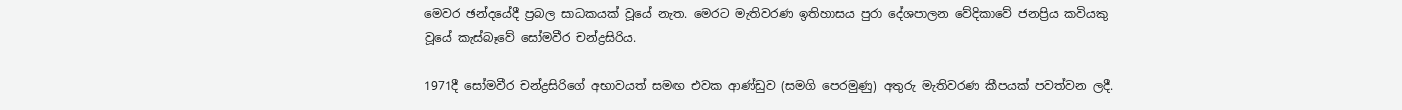මෙවර ඡන්දයේදී ප්‍රබල සාධකයක් වූයේ නැත. මෙරට මැතිවරණ ඉතිහාසය පුරා දේශපාලන වේදිකාවේ ජනප්‍රිය කවියකු වූයේ කැස්බෑවේ සෝමවීර චන්ද්‍රසිරිය.

1971දී සෝමවීර චන්ද්‍රසිරිගේ අභාවයත් සමඟ එවක ආණ්ඩුව (සමගි පෙරමුණු) අතුරු මැතිවරණ කීපයක් පවත්වන ලදී.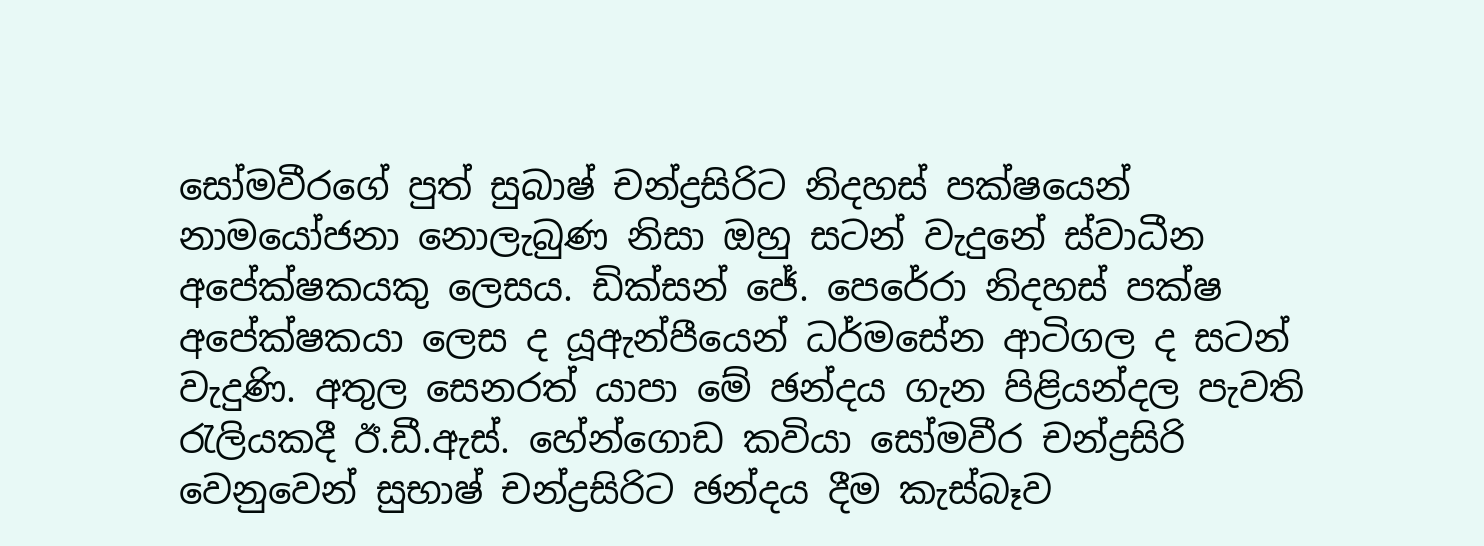සෝමවීරගේ පුත් සුබාෂ් චන්ද්‍රසිරිට නිදහස් පක්ෂයෙන් නාමයෝජනා නොලැබුණ නිසා ඔහු සටන් වැදුනේ ස්වාධීන අපේක්ෂකයකු ලෙසය. ඩික්සන් ජේ. පෙරේරා නිදහස් පක්ෂ අපේක්ෂකයා ලෙස ද යූඇන්පීයෙන් ධර්මසේන ආටිගල ද සටන් වැදුණි. අතුල සෙනරත් යාපා මේ ඡන්දය ගැන පිළියන්දල පැවති රැලියකදී ඊ.ඩී.ඇස්. හේන්ගොඩ කවියා සෝමවීර චන්ද්‍රසිරි වෙනුවෙන් සුභාෂ් චන්ද්‍රසිරිට ඡන්දය දීම කැස්බෑව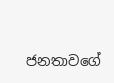ජනතාවගේ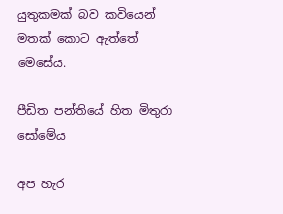යුතුකමක් බව කවියෙන් මතක් කොට ඇත්තේ මෙසේය.

පීඩිත පන්තියේ හිත මිතුරා සෝමේය

අප හැර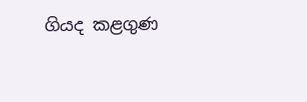ගියද කළගුණ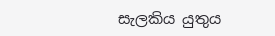සැලකිය යුතුය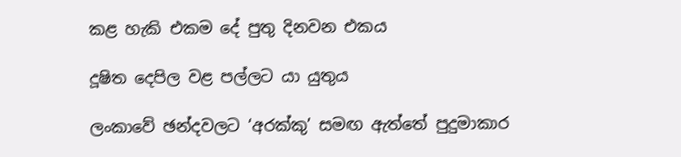කළ හැකි එකම දේ පුතු දිනවන එකය

දූෂිත දෙපිල වළ පල්ලට යා යුතුය

ලංකාවේ ඡන්දවලට ‘අරක්කු’ සමඟ ඇත්තේ පුදුමාකාර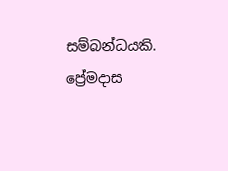සම්බන්ධයකි. ප්‍රේමදාස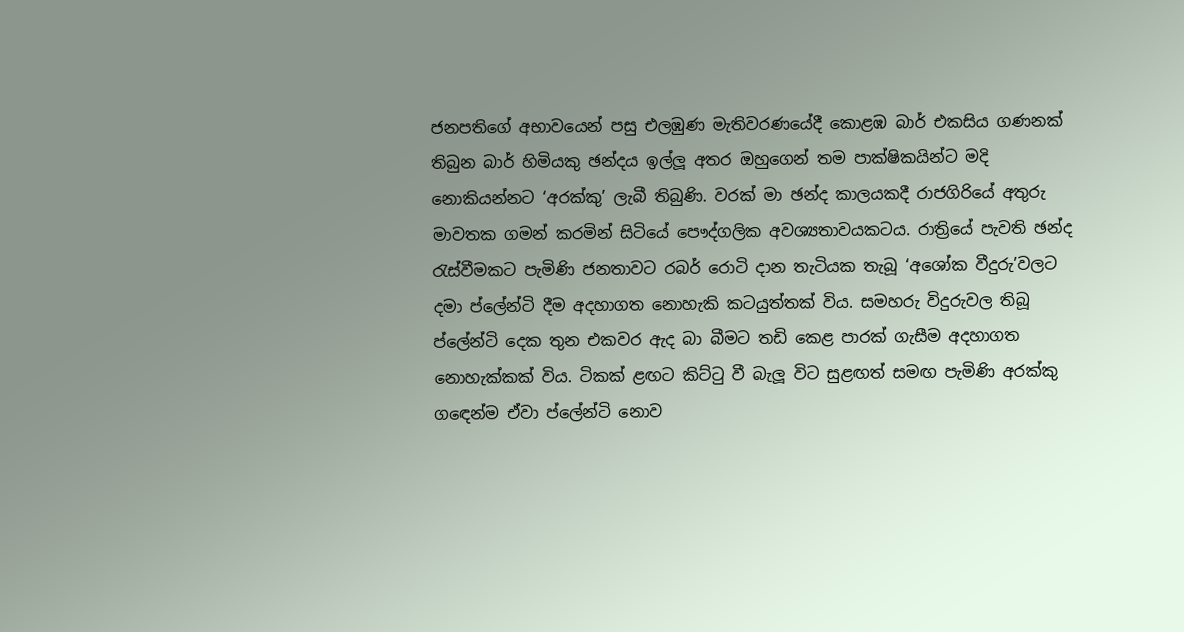ජනපතිගේ අභාවයෙන් පසු එලඹුණ මැතිවරණයේදී කොළඹ බාර් එකසිය ගණනක් තිබුන බාර් හිමියකු ඡන්දය ඉල්ලූ අතර ඔහුගෙන් තම පාක්ෂිකයින්ට මදි නොකියන්නට ‘අරක්කු’ ලැබී තිබුණි. වරක් මා ඡන්ද කාලයකදී රාජගිරියේ අතුරු මාවතක ගමන් කරමින් සිටියේ පෞද්ගලික අවශ්‍යතාවයකටය. රාත්‍රියේ පැවති ඡන්ද රැස්වීමකට පැමිණි ජනතාවට රබර් රොටි දාන තැටියක තැබූ ‘අශෝක වීදුරු’වලට දමා ප්ලේන්ටි දීම අදහාගත නොහැකි කටයුත්තක් විය. සමහරු විදුරුවල තිබූ ප්ලේන්ටි දෙක තුන එකවර ඇද බා බීමට තඩි කෙළ පාරක් ගැසීම අදහාගත නොහැක්කක් විය. ටිකක් ළඟට කිට්ටු වී බැලූ විට සුළඟත් සමඟ පැමිණි අරක්කු ගඳෙන්ම ඒවා ප්ලේන්ටි නොව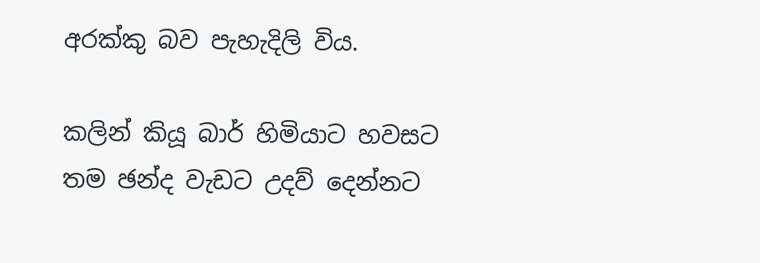අරක්කු බව පැහැදිලි විය.

කලින් කියූ බාර් හිමියාට හවසට තම ඡන්ද වැඩට උදව් දෙන්නට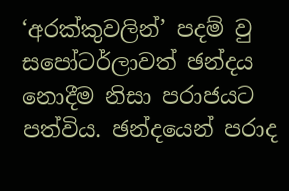‘අරක්කුවලින්’ පදම් වු සපෝටර්ලාවත් ඡන්දය නොදීම නිසා පරාජයට පත්විය. ඡන්දයෙන් පරාද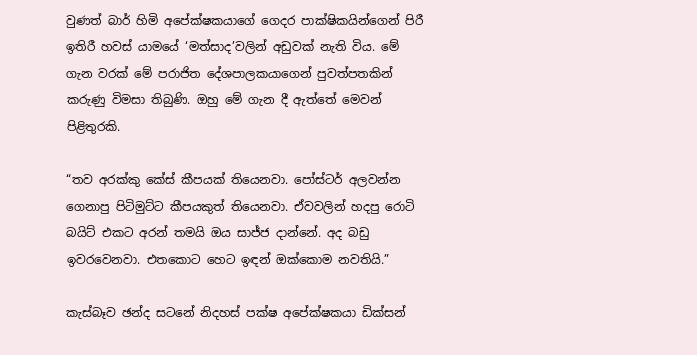වුණත් බාර් හිමි අපේක්ෂකයාගේ ගෙදර පාක්ෂිකයින්ගෙන් පිරී ඉතිරී හවස් යාමයේ ‘මත්සාද’වලින් අඩුවක් නැති විය. මේ ගැන වරක් මේ පරාජිත දේශපාලකයාගෙන් පුවත්පතකින් කරුණු විමසා තිබුණි. ඔහු මේ ගැන දී ඇත්තේ මෙවන් පිළිතුරකි.

“තව අරක්කු කේස් කීපයක් තියෙනවා. පෝස්ටර් අලවන්න ගෙනාපු පිටිමුට්ට කීපයකුත් තියෙනවා. ඒවවලින් හදපු රොටි බයිට් එකට අරන් තමයි ඔය සාජ්ජ දාන්නේ. අද බඩු ඉවරවෙනවා. එතකොට හෙට ඉඳන් ඔක්කොම නවතියි.”

කැස්බෑව ඡන්ද සටනේ නිදහස් පක්ෂ අපේක්ෂකයා ඩික්සන්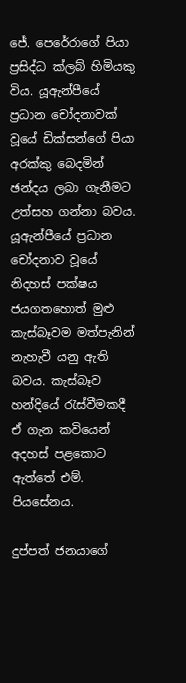ජේ. පෙරේරාගේ පියා ප්‍රසිද්ධ ක්ලබ් හිමියකු විය. යූඇන්පීයේ ප්‍රධාන චෝදනාවක් වූයේ ඩික්සන්ගේ පියා අරක්කු බෙදමින් ඡන්දය ලබා ගැනීමට උත්සහ ගන්නා බවය. යූඇන්පීයේ ප්‍රධාන චෝදනාව වූයේ නිදහස් පක්ෂය ජයගතහොත් මුළු කැස්බෑවම මත්පැනින් නැහැවී යනු ඇති බවය. කැස්බෑව හන්දියේ රැස්වීමකදී ඒ ගැන කවියෙන් අදහස් පළකොට ඇත්තේ එම්. පියසේනය.

දුප්පත් ජනයාගේ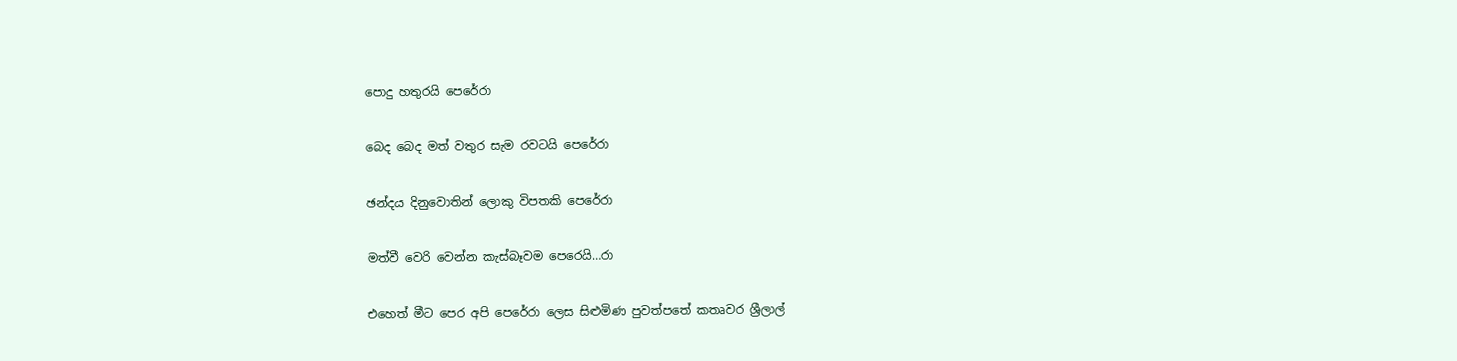පොදු හතුරයි පෙරේරා

බෙද බෙද මත් වතුර සැම රවටයි පෙරේරා

ඡන්දය දිනුවොතින් ලොකු විපතකි පෙරේරා

මත්වී වෙරි වෙන්න කැස්බෑවම පෙරෙයි…රා

එහෙත් මීට පෙර අපි පෙරේරා ලෙස සිළුමිණ පුවත්පතේ කතෘවර ශ්‍රීලාල්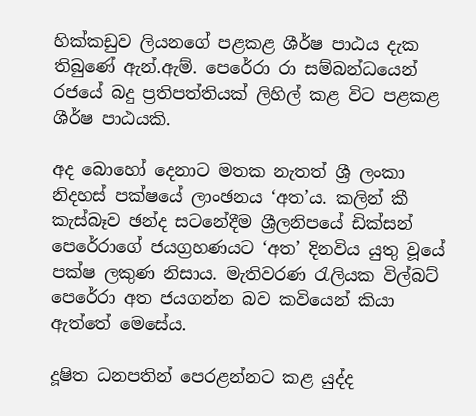හික්කඩුව ලියනගේ පළකළ ශීර්ෂ පාඨය දැක තිබුණේ ඇන්.ඇම්. පෙරේරා රා සම්බන්ධයෙන් රජයේ බදු ප්‍රතිපත්තියක් ලිහිල් කළ විට පළකළ ශීර්ෂ පාඨයකි.

අද බොහෝ දෙනාට මතක නැතත් ශ්‍රී ලංකා නිදහස් පක්ෂයේ ලාංඡනය ‘අත’ය. කලින් කී කැස්බෑව ඡන්ද සටනේදීම ශ්‍රීලනිපයේ ඩික්සන් පෙරේරාගේ ජයග්‍රහණයට ‘අත’ දිනවිය යුතු වූයේ පක්ෂ ලකුණ නිසාය. මැතිවරණ රැලියක විල්බට් පෙරේරා අත ජයගන්න බව කවියෙන් කියා ඇත්තේ මෙසේය.

දූෂිත ධනපතින් පෙරළන්නට කළ යුද්ද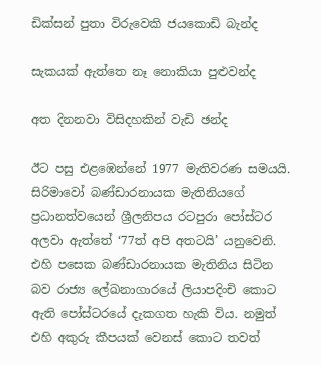ඩික්සන් පුතා විරුවෙකි ජයකොඩි බැන්ද

සැකයක් ඇත්තෙ නෑ නොකියා පුළුවන්ද

අත දිනනවා විසිදහකින් වැඩි ඡන්ද

ඊට පසු එළඹෙන්නේ 1977 මැතිවරණ සමයයි. සිරිමාවෝ බණ්ඩාරනායක මැතිනියගේ ප්‍රධානත්වයෙන් ශ්‍රීලනිපය රටපුරා පෝස්ටර අලවා ඇත්තේ ‘77ත් අපි අතටයි’ යනුවෙනි. එහි පසෙක බණ්ඩාරනායක මැතිනිය සිටින බව රාජ්‍ය ලේඛනාගාරයේ ලියාපදිංචි කොට ඇති පෝස්ටරයේ දැකගත හැකි විය. නමුත් එහි අකුරු කීපයක් වෙනස් කොට තවත්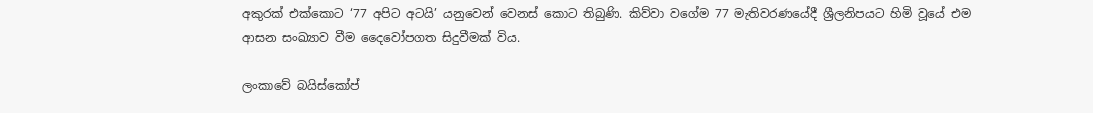අකුරක් එක්කොට ‘77 අපිට අටයි’ යනුවෙන් වෙනස් කොට තිබුණි. කිව්වා වගේම 77 මැතිවරණයේදී ශ්‍රීලනිපයට හිමි වූයේ එම ආසන සංඛ්‍යාව වීම දෛවෝපගත සිදුවීමක් විය.

ලංකාවේ බයිස්කෝප්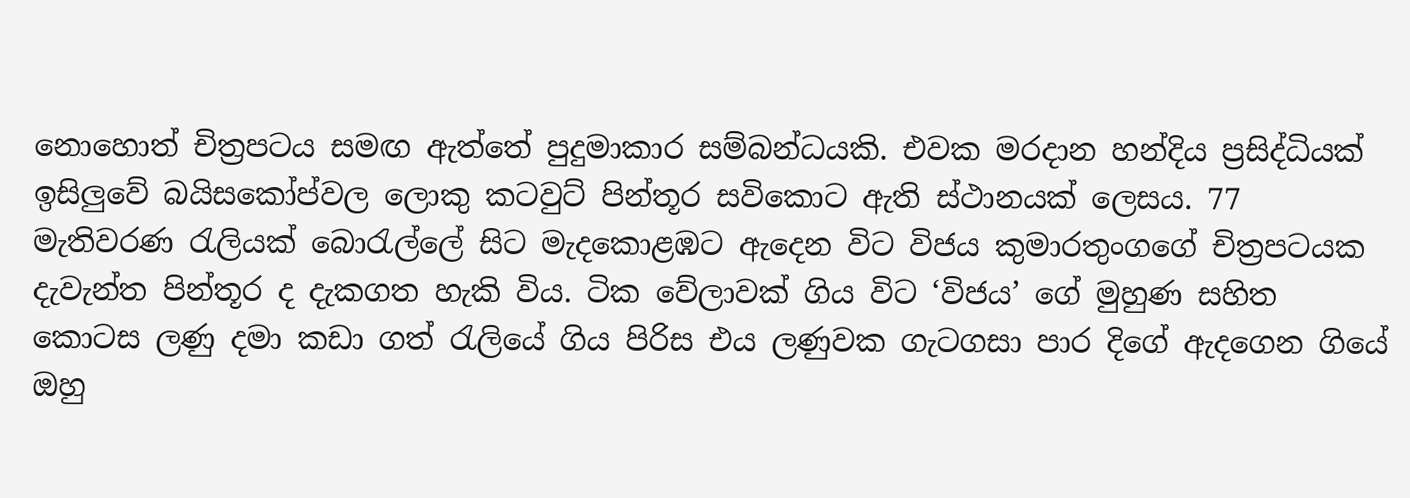නොහොත් චිත්‍රපටය සමඟ ඇත්තේ පුදුමාකාර සම්බන්ධයකි. එවක මරදාන හන්දිය ප්‍රසිද්ධියක් ඉසිලුවේ බයිසකෝප්වල ලොකු කටවුට් පින්තූර සවිකොට ඇති ස්ථානයක් ලෙසය. 77 මැතිවරණ රැලියක් බොරැල්ලේ සිට මැදකොළඹට ඇදෙන විට විජය කුමාරතුංගගේ චිත්‍රපටයක දැවැන්ත පින්තූර ද දැකගත හැකි විය. ටික වේලාවක් ගිය විට ‘විජය’ ගේ මුහුණ සහිත කොටස ලණු දමා කඩා ගත් රැලියේ ගිය පිරිස එය ලණුවක ගැටගසා පාර දිගේ ඇදගෙන ගියේ ඔහු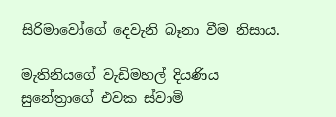සිරිමාවෝගේ දෙවැනි බෑනා වීම නිසාය.

මැතිනියගේ වැඩිමහල් දියණිය සුනේත්‍රාගේ එවක ස්වාමි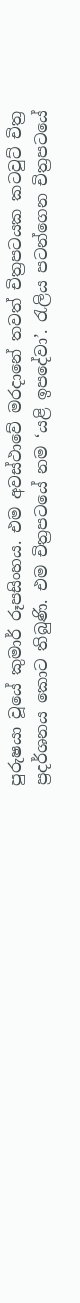පුරුෂයා වූයේ කුමාර් රූපසිංහය. එම අවස්ථාවේ මරදානේ තවත් චිත්‍රපටයක කටවුට් චිත්‍ර ප්‍රදර්ශනය කොට තිබුණි. එම චිත්‍රපටයේ නම ‘යළි ඉපදේවා’. රැලිය පටන්ගෙන චිත්‍රපටයේ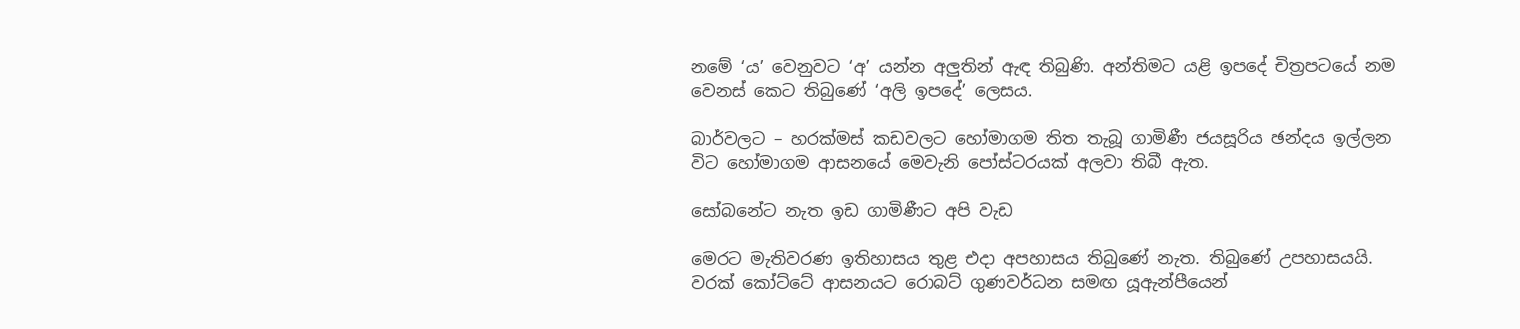නමේ ‘ය’ වෙනුවට ‘අ’ යන්න අලුතින් ඇඳ තිබුණි. අන්තිමට යළි ඉපදේ චිත්‍රපටයේ නම වෙනස් කෙට තිබුණේ ‘අලි ඉපදේ’ ලෙසය.

බාර්වලට – හරක්මස් කඩවලට හෝමාගම තිත තැබූ ගාමිණී ජයසූරිය ඡන්දය ඉල්ලන විට හෝමාගම ආසනයේ මෙවැනි පෝස්ටරයක් අලවා තිබී ඇත.

සෝබනේට නැත ඉඩ ගාමිණීට අපි වැඩ

මෙරට මැතිවරණ ඉතිහාසය තුළ එදා අපහාසය තිබුණේ නැත. තිබුණේ උපහාසයයි. වරක් කෝට්ටේ ආසනයට රොබට් ගුණවර්ධන සමඟ යූඇන්පීයෙන්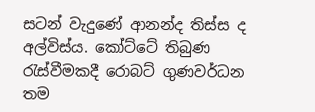සටන් වැදුණේ ආනන්ද තිස්ස ද අල්විස්ය. කෝට්ටේ තිබුණ රැස්වීමකදී රොබට් ගුණවර්ධන තම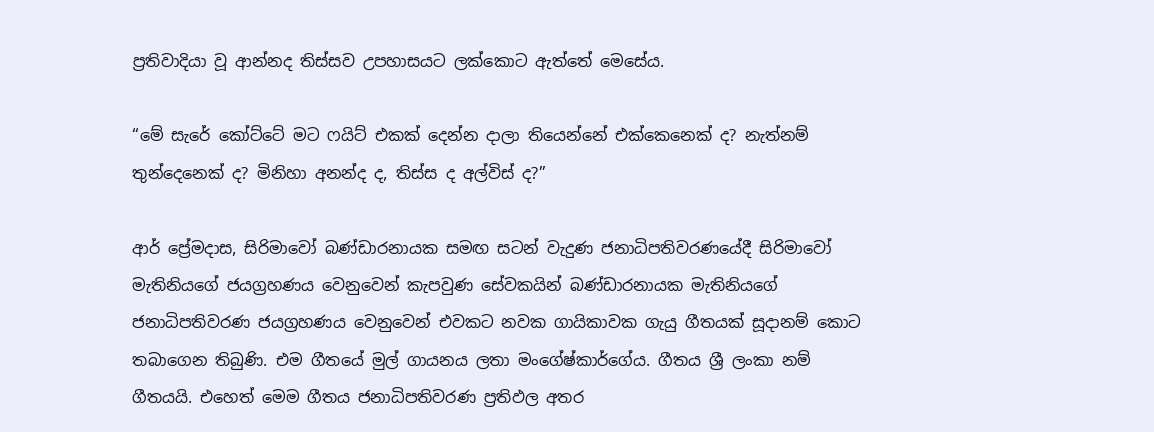ප්‍රතිවාදියා වූ ආන්නද තිස්සව උපහාසයට ලක්කොට ඇත්තේ මෙසේය.

“මේ සැරේ කෝට්ටේ මට ෆයිට් එකක් දෙන්න දාලා තියෙන්නේ එක්කෙනෙක් ද? නැත්නම් තුන්දෙනෙක් ද? මිනිහා අනන්ද ද, තිස්ස ද අල්විස් ද?”

ආර් ප්‍රේමදාස, සිරිමාවෝ බණ්ඩාරනායක සමඟ සටන් වැදුණ ජනාධිපතිවරණයේදී සිරිමාවෝ මැතිනියගේ ජයග්‍රහණය වෙනුවෙන් කැපවුණ සේවකයින් බණ්ඩාරනායක මැතිනියගේ ජනාධිපතිවරණ ජයග්‍රහණය වෙනුවෙන් එවකට නවක ගායිකාවක ගැයු ගීතයක් සූදානම් කොට තබාගෙන තිබුණි. එම ගීතයේ මුල් ගායනය ලතා මංගේෂ්කාර්ගේය. ගීතය ශ්‍රී ලංකා නම් ගීතයයි. එහෙත් මෙම ගීතය ජනාධිපතිවරණ ප්‍රතිඵල අතර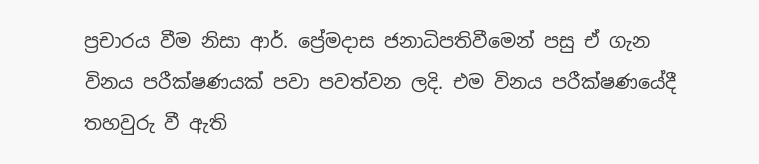ප්‍රචාරය වීම නිසා ආර්. ප්‍රේමදාස ජනාධිපතිවීමෙන් පසු ඒ ගැන විනය පරීක්ෂණයක් පවා පවත්වන ලදි. එම විනය පරීක්ෂණයේදී තහවුරු වී ඇති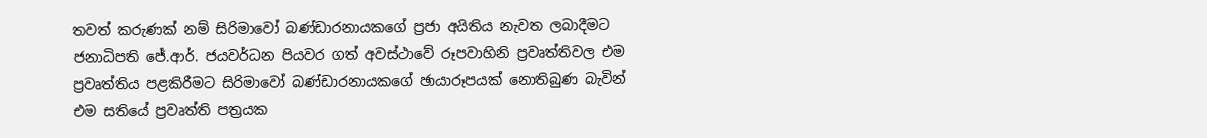තවත් කරුණක් නම් සිරිමාවෝ බණ්ඩාරනායකගේ ප්‍රජා අයිතිය නැවත ලබාදීමට ජනාධිපති ජේ.ආර්. ජයවර්ධන පියවර ගත් අවස්ථාවේ රූපවාහිනි ප්‍රවෘත්තිවල එම ප්‍රවෘත්තිය පළකිරීමට සිරිමාවෝ බණ්ඩාරනායකගේ ඡායාරූපයක් නොතිබුණ බැවින් එම සතියේ ප්‍රවෘත්ති පත්‍රයක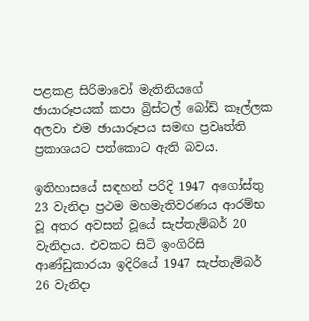පළකළ සිරිමාවෝ මැතිනියගේ ඡායාරූපයක් කපා බ්‍රිස්ටල් බෝඩ් කෑල්ලක අලවා එම ඡායාරූපය සමඟ ප්‍රවෘත්ති ප්‍රකාශයට පත්කොට ඇති බවය.

ඉතිහාසයේ සඳහන් පරිදි 1947 අගෝස්තු 23 වැනිදා ප්‍රථම මහමැතිවරණය ආරම්භ වූ අතර අවසන් වූයේ සැප්තැම්බර් 20 වැනිදාය. එවකට සිටි ඉංගිරිසි ආණ්ඩුකාරයා ඉදිරියේ 1947 සැප්තැම්බර් 26 වැනිදා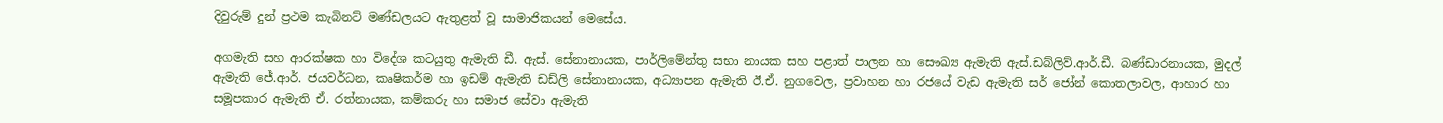දිවුරුම් දුන් ප්‍රථම කැබිනට් මණ්ඩලයට ඇතුළත් වූ සාමාජිකයන් මෙසේය.

අගමැති සහ ආරක්ෂක හා විදේශ කටයුතු ඇමැති ඩී. ඇස්. සේනානායක, පාර්ලිමේන්තු සභා නායක සහ පළාත් පාලන හා සෞඛ්‍ය ඇමැති ඇස්.ඩබ්ලිව්.ආර්.ඩී. බණ්ඩාරනායක, මුදල් ඇමැති ජේ.ආර්. ජයවර්ධන, කෘෂිකර්ම හා ඉඩම් ඇමැති ඩඩ්ලි සේනානායක, අධ්‍යාපන ඇමැති ඊ.ඒ. නුගවෙල, ප්‍රවාහන හා රජයේ වැඩ ඇමැති සර් ජෝන් කොතලාවල, ආහාර හා සමූපකාර ඇමැති ඒ. රත්නායක, කම්කරු හා සමාජ සේවා ඇමැති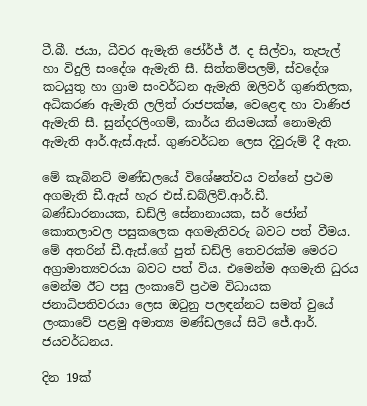ටී.බී. ජයා, ධීවර ඇමැති ජෝර්ජ් ඊ. ද සිල්වා, තැපැල් හා විදුලි සංදේශ ඇමැති සී. සිත්තම්පලම්, ස්වදේශ කටයුතු හා ග්‍රාම සංවර්ධන ඇමැති ඔලිවර් ගුණතිලක, අධිකරණ ඇමැති ලලිත් රාජපක්ෂ, වෙළෙඳ හා වාණිජ ඇමැති සී. සුන්දරලිංගම්, කාර්ය නියමයක් නොමැති ඇමැති ආර්.ඇස්.ඇස්. ගුණවර්ධන ලෙස දිවුරුම් දී ඇත.

මේ කැබිනට් මණ්ඩලයේ විශේෂත්වය වන්නේ ප්‍රථම අගමැති ඩී.ඇස් හැර එස්.ඩබ්ලිව්.ආර්.ඩී. බණ්ඩාරනායක, ඩඩ්ලි සේනානායක, සර් ජෝන් කොතලාවල පසුකලෙක අගමැතිවරු බවට පත් වීමය. මේ අතරින් ඩී.ඇස්.ගේ පුත් ඩඩ්ලි තෙවරක්ම මෙරට අග්‍රාමාත්‍යවරයා බවට පත් විය. එමෙන්ම අගමැති ධුරය මෙන්ම ඊට පසු ලංකාවේ ප්‍රථම විධායක ජනාධිපතිවරයා ලෙස ඔටුනු පලඳන්නට සමත් වුයේ ලංකාවේ පළමු අමාත්‍ය මණ්ඩලයේ සිටි ජේ.ආර්. ජයවර්ධනය.

දින 19ක්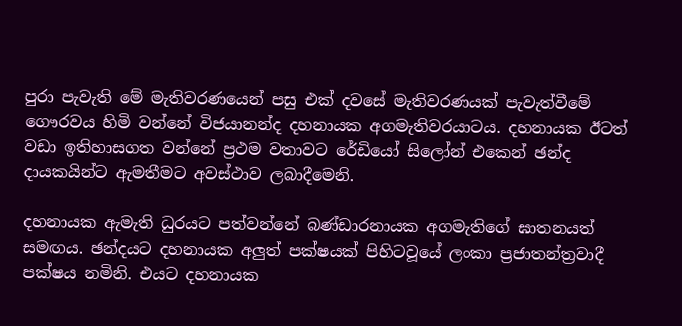පුරා පැවැති මේ මැතිවරණයෙන් පසු එක් දවසේ මැතිවරණයක් පැවැත්වීමේ ගෞරවය හිමි වන්නේ විජයානන්ද දහනායක අගමැතිවරයාටය. දහනායක ඊටත් වඩා ඉතිහාසගත වන්නේ ප්‍රථම වතාවට රේඩියෝ සිලෝන් එකෙන් ඡන්ද දායකයින්ට ඇමතීමට අවස්ථාව ලබාදීමෙනි.

දහනායක ඇමැති ධුරයට පත්වන්නේ බණ්ඩාරනායක අගමැතිගේ ඝාතනයත් සමඟය. ඡන්දයට දහනායක අලුත් පක්ෂයක් පිහිටවූයේ ලංකා ප්‍රජාතන්ත්‍රවාදී පක්ෂය නමිනි. එයට දහනායක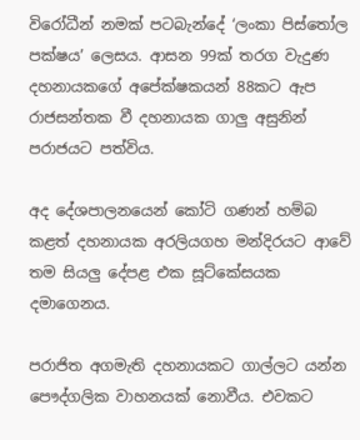විරෝධීන් නමක් පටබැන්දේ ‘ලංකා පිස්තෝල පක්ෂය’ ලෙසය. ආසන 99ක් තරග වැදුණ දහනායකගේ අපේක්ෂකයන් 88කට ඇප රාජසන්තක වී දහනායක ගාලු අසුනින් පරාජයට පත්විය.

අද දේශපාලනයෙන් කෝටි ගණන් හම්බ කළත් දහනායක අරලියගහ මන්දිරයට ආවේ තම සියලු දේපළ එක සූට්කේසයක දමාගෙනය.

පරාජිත අගමැති දහනායකට ගාල්ලට යන්න පෞද්ගලික වාහනයක් නොවීය. එවකට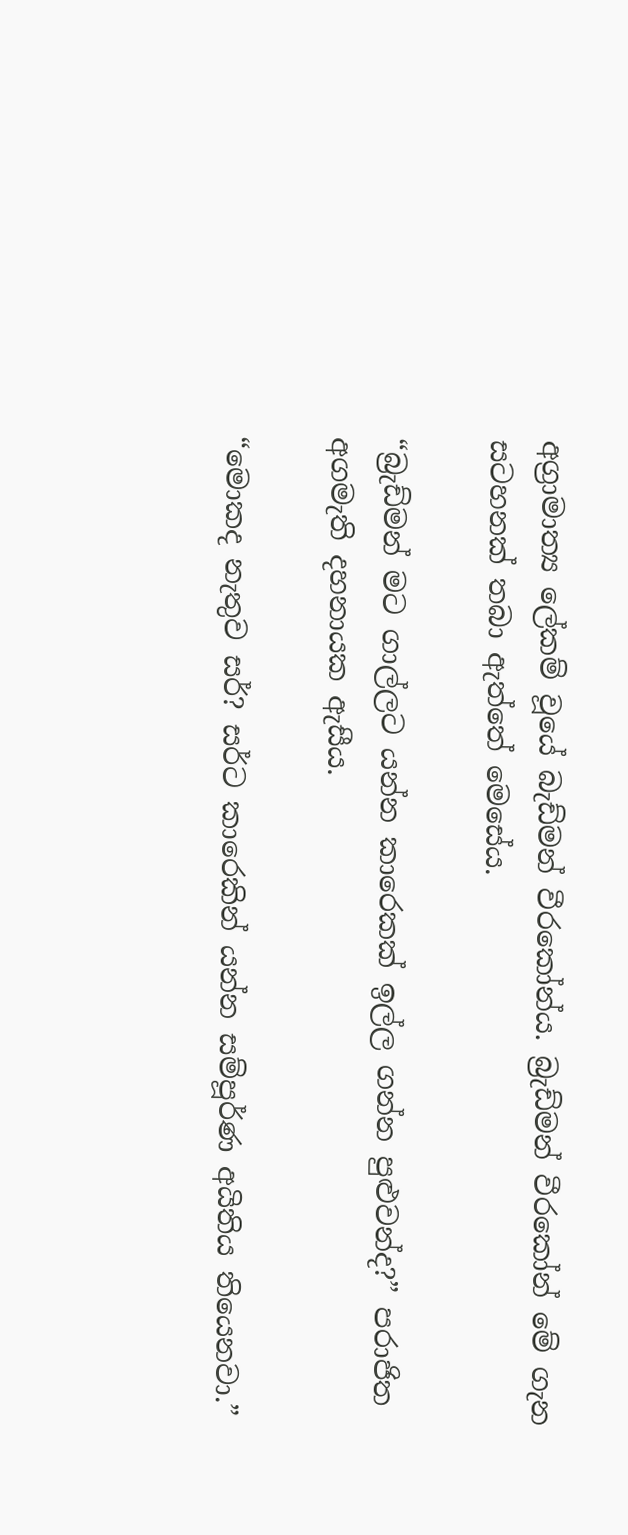අග්‍රාමාත්‍ය ලේකම් වූයේ බැඩ්මන් වීරකෝන්ය. බ්‍රැඩ්මන් වීරකෝන් මේ ගැන සටහනක් තබා ඇත්තේ මෙසේය.

“බ්‍රැඩ්මන් මට ගාල්ලට යන්න කාරෙකක් ඉල්ල ගන්න පුළුවන්ද?” පරාජිත අගමැති දහනායක ඇසීය.

“මොකද නැතුව සර්? සර්ට කාරෙකින් යන්න සම්පූර්ණ අයිතිය තියෙනවා.”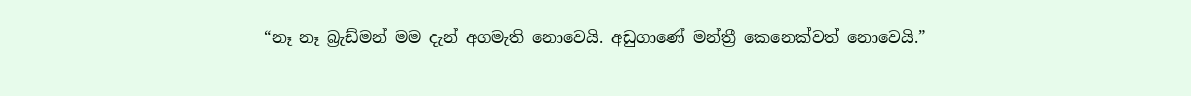“නෑ නෑ බ්‍රැඩ්මන් මම දැන් අගමැති නොවෙයි. අඩුගාණේ මන්ත්‍රී කෙනෙක්වත් නොවෙයි.”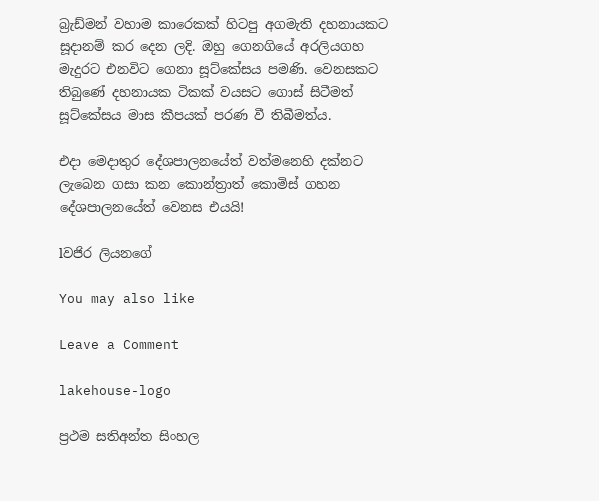බ්‍රැඩ්මන් වහාම කාරෙකක් හිටපු අගමැති දහනායකට සූදානම් කර දෙන ලදි. ඔහු ගෙනගියේ අරලියගහ මැදුරට එනවිට ගෙනා සූට්කේසය පමණි. වෙනසකට තිබුණේ දහනායක ටිකක් වයසට ගොස් සිටීමත් සූට්කේසය මාස කීපයක් පරණ වී තිබීමත්ය.

එදා මෙදාතුර දේශපාලනයේත් වත්මනෙහි දක්නට ලැබෙන ගසා කන කොන්ත්‍රාත් කොමිස් ගහන දේශපාලනයේත් වෙනස එයයි!

lවජිර ලියනගේ

You may also like

Leave a Comment

lakehouse-logo

ප්‍රථම සතිඅන්ත සිංහල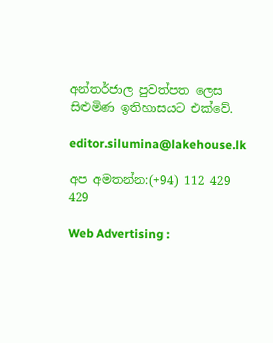අන්තර්ජාල පුවත්පත ලෙස සිළුමිණ ඉතිහාසයට එක්වේ.

editor.silumina@lakehouse.lk

අප අමතන්න:(+94) 112 429 429

Web Advertising :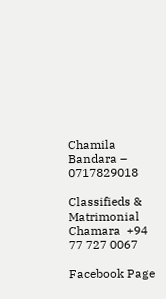Chamila Bandara – 0717829018

Classifieds & Matrimonial
Chamara  +94 77 727 0067

Facebook Page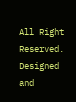All Right Reserved. Designed and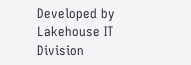Developed by Lakehouse IT Division